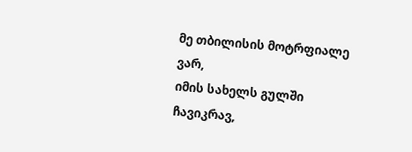მე თბილისის მოტრფიალე ვარ,
იმის სახელს გულში ჩავიკრავ,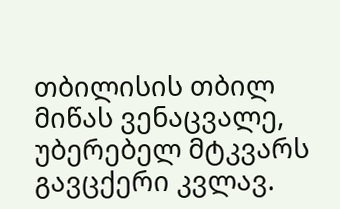თბილისის თბილ მიწას ვენაცვალე,
უბერებელ მტკვარს გავცქერი კვლავ.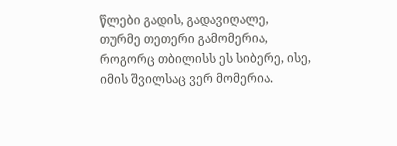წლები გადის, გადავიღალე,
თურმე თეთერი გამომერია,
როგორც თბილისს ეს სიბერე, ისე,
იმის შვილსაც ვერ მომერია.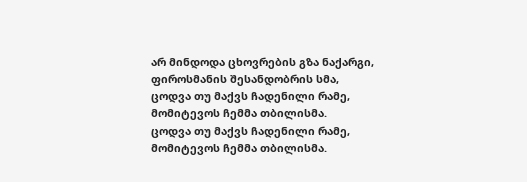არ მინდოდა ცხოვრების გზა ნაქარგი,
ფიროსმანის შესანდობრის სმა,
ცოდვა თუ მაქვს ჩადენილი რამე,
მომიტევოს ჩემმა თბილისმა.
ცოდვა თუ მაქვს ჩადენილი რამე,
მომიტევოს ჩემმა თბილისმა.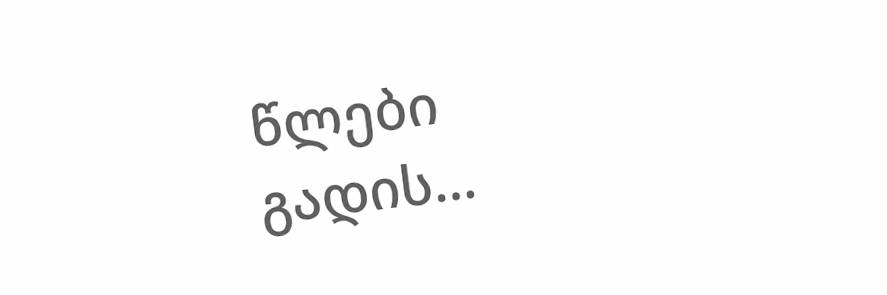წლები გადის…